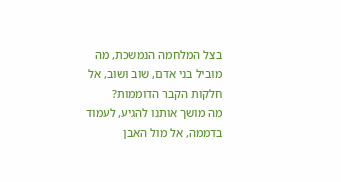בצל המלחמה הנמשכת, מה מוביל בני אדם, שוב ושוב, אל חלקות הקבר הדוממות?
מה מושך אותנו להגיע, לעמוד בדממה, אל מול האבן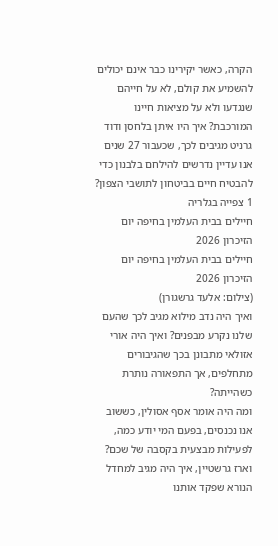הקרה, כאשר יקירינו כבר אינם יכולים להשמיע את קולם, לא על חייהם שנגדעו ולא על מציאות חיינו המורכבת? איך היו איתן בלחסן ודוד גרניט מגיבים לכך, שכעבור 27 שנים אנו עדיין נדרשים להילחם בלבנון כדי להבטיח חיים בביטחון לתושבי הצפון?
1 צפייה בגלריה
חיילים בבית העלמין בחיפה יום הזיכרון 2026
חיילים בבית העלמין בחיפה יום הזיכרון 2026
(צילום: אלעד גרשגורן)
ואיך היה נדב מילוא מגיב לכך שהעם שלנו נקרע מבפנים? ואיך היה אורי אזולאי מתבונן בכך שהגיבורים מתחלפים, אך התפאורה נותרת כשהייתה?
ומה היה אומר אסף אסולין, כששוב אנו נכנסים, בפעם המי יודע כמה, לפעילות מבצעית בקסבה של שכם? וארז גרשטיין, איך היה מגיב למחדל הנורא שפקד אותנו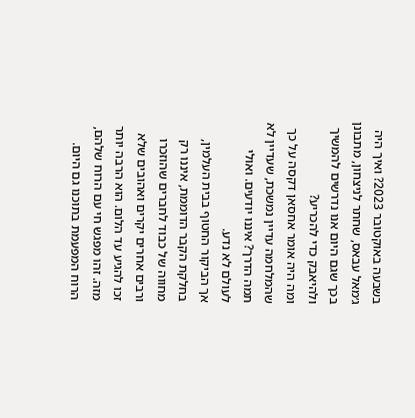בשבעה באוקטובר 2023? ואיך היה ג׳מאל עבאס, שחתר לניצחון, מתבונן בכך שגם היום אנו נדרשים להמשיך ולהיאבק כדי להכריע?
ומה היה אומר אחסאן דקסה על כך שהמלחמה עדיין נמשכת, שעדיין לא תמה הדרך? איננו יודעים. ואולי לעולם לא נדע.
אך הביקור החטוף בבית העלמין, בחלקת הקבר הדוממת, איננו רק מחווה של כבוד לחברים שהוזכרו ורבים אחרים יקרים ואהובים שלא זכו להגיע עד הלום. הוא הרבה יותר מזה. זהו מפגש חי עם הרוח שלהם, הרוח המפעמת בתוכנו גם היום.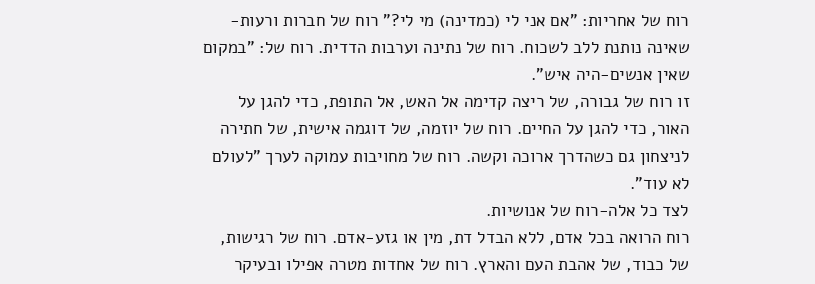רוח של אחריות: "אם אני לי (כמדינה) מי לי?" רוח של חברות ורעות-שאינה נותנת ללב לשכוח. רוח של נתינה וערבות הדדית. רוח של: "במקום שאין אנשים-היה איש".
זו רוח של גבורה, של ריצה קדימה אל האש, אל התופת, כדי להגן על האור, כדי להגן על החיים. רוח של יוזמה, של דוגמה אישית, של חתירה לניצחון גם כשהדרך ארוכה וקשה. רוח של מחויבות עמוקה לערך "לעולם לא עוד".
לצד כל אלה-רוח של אנושיות.
רוח הרואה בכל אדם, ללא הבדל דת, מין או גזע-אדם. רוח של רגישות, של כבוד, של אהבת העם והארץ. רוח של אחדות מטרה אפילו ובעיקר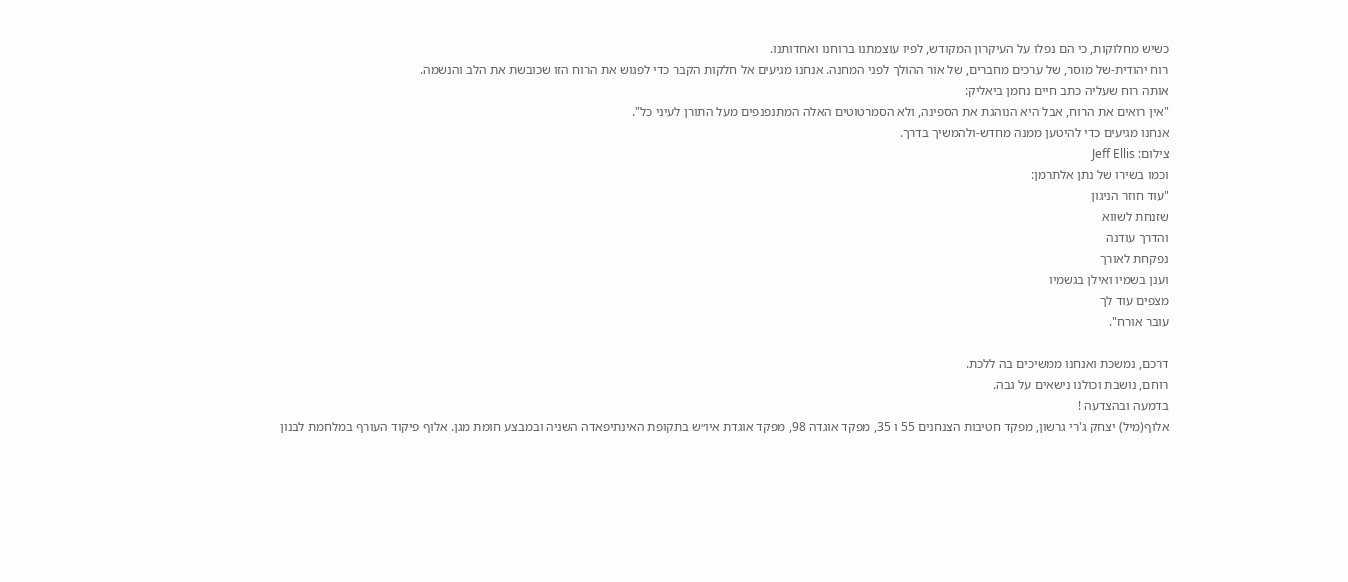כשיש מחלוקות, כי הם נפלו על העיקרון המקודש, לפיו עוצמתנו ברוחנו ואחדותנו.
רוח יהודית-של מוסר, של ערכים מחברים, של אור ההולך לפני המחנה. אנחנו מגיעים אל חלקות הקבר כדי לפגוש את הרוח הזו שכובשת את הלב והנשמה.
אותה רוח שעליה כתב חיים נחמן ביאליק:
"אין רואים את הרוח, אבל היא הנוהגת את הספינה, ולא הסמרטוטים האלה המתנפנפים מעל התורן לעיני כל".
אנחנו מגיעים כדי להיטען ממנה מחדש-ולהמשיך בדרך.
צילום: Jeff Ellis
וכמו בשירו של נתן אלתרמן:
"עוד חוזר הניגון
שזנחת לשווא
והדרך עודנה
נפקחת לאורך
וענן בשמיו ואילן בגשמיו
מצפים עוד לך
עובר אורח".

דרכם, נמשכת ואנחנו ממשיכים בה ללכת.
רוחם, נושבת וכולנו נישאים על גבה.
בדמעה ובהצדעה !
אלוף(מיל) יצחק ג'רי גרשון, מפקד חטיבות הצנחנים 55 ו 35, מפקד אוגדה 98, מפקד אוגדת איו״ש בתקופת האינתיפאדה השניה ובמבצע חומת מגן. אלוף פיקוד העורף במלחמת לבנון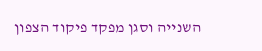השנייה וסגן מפקד פיקוד הצפון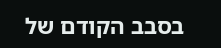בסבב הקודם של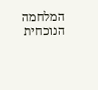המלחמה הנוכחית